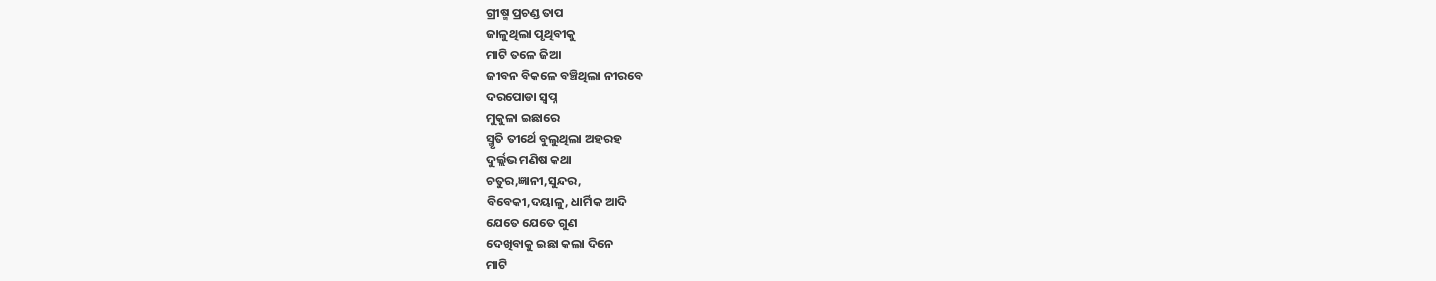ଗ୍ରୀଷ୍ମ ପ୍ରଚଣ୍ଡ ତାପ
ଜାଳୁଥିଲା ପୃଥିବୀକୁ
ମାଟି ତଳେ ଜିଆ
ଜୀବନ ବିକଳେ ବଞ୍ଚିଥିଲା ନୀରବେ
ଦରପୋଡା ସ୍ୱପ୍ନ
ମୁକୁଳା ଇଛାରେ
ସ୍ମୃତି ତୀର୍ଥେ ବୁଲୁଥିଲା ଅହରହ
ଦୁର୍ଲ୍ଲଭ ମଣିଷ କଥା
ଚତୁର,ଜ୍ଞାନୀ,ସୁନ୍ଦର,
ବିବେକୀ,ଦୟାଳୁ, ଧାର୍ମିକ ଆଦି
ଯେତେ ଯେତେ ଗୁଣ
ଦେଖିବାକୁ ଇଛା କଲା ଦିନେ
ମାଟି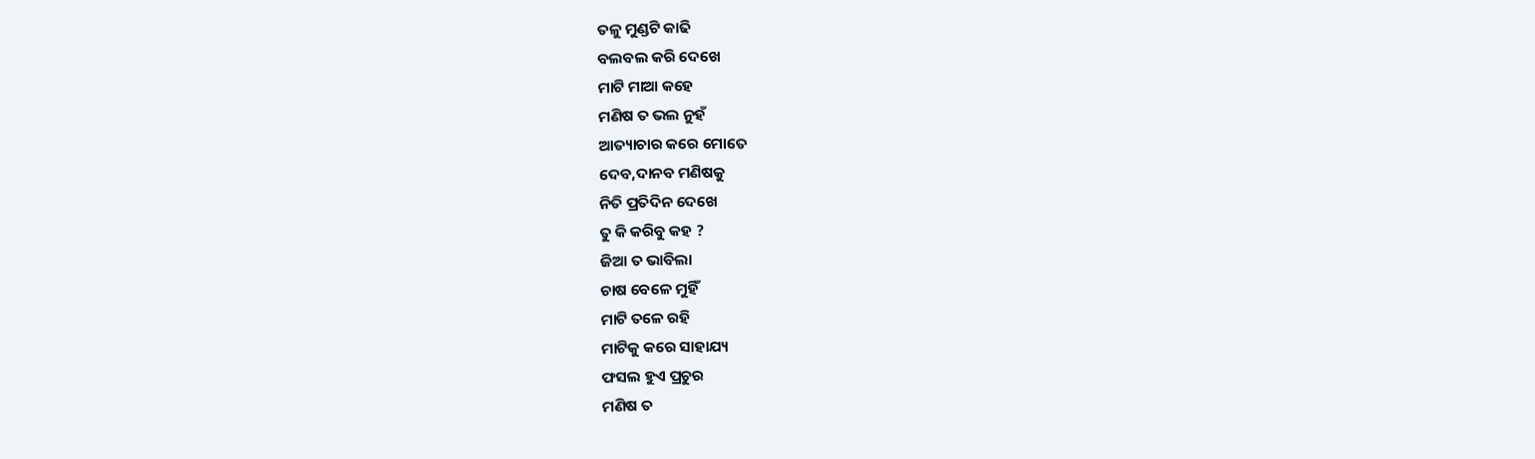ତଳୁ ମୁଣ୍ଡଟି କାଢି
ବଲବଲ କରି ଦେଖେ
ମାଟି ମାଆ କହେ
ମଣିଷ ତ ଭଲ ନୁହଁ
ଆତ୍ୟାଚାର କରେ ମୋତେ
ଦେବ,ଦାନବ ମଣିଷକୁ
ନିତି ପ୍ରତିଦିନ ଦେଖେ
ତୁ କି କରିବୁ କହ ?
ଜିଆ ତ ଭାବିଲା
ଚାଷ ବେଳେ ମୁହିଁ
ମାଟି ତଳେ ରହି
ମାଟିକୁ କରେ ସାହାଯ୍ୟ
ଫସଲ ହୁଏ ପ୍ରଚୁର
ମଣିଷ ତ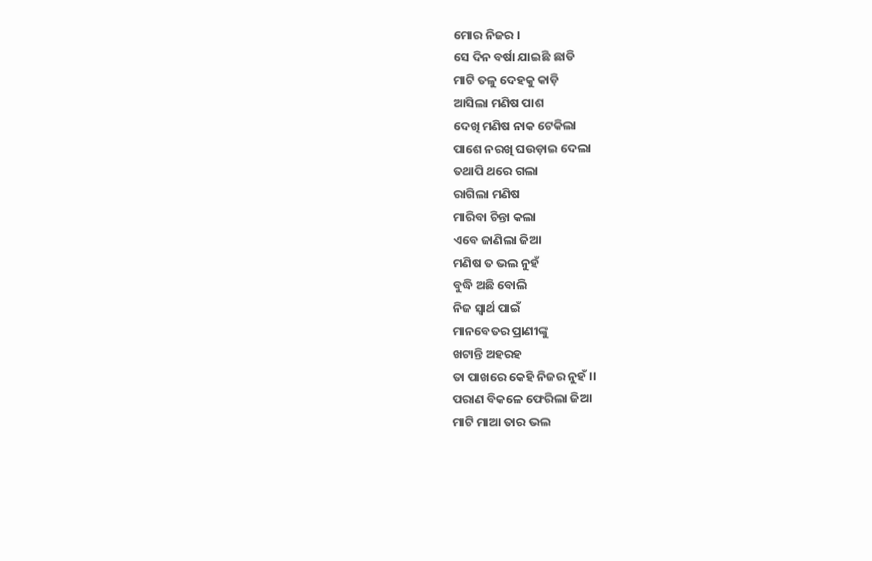ମୋର ନିଜର ।
ସେ ଦିନ ବର୍ଷା ଯାଇଛି ଛାଡି
ମାଟି ତଳୁ ଦେହକୁ କାଡ଼ି
ଆସିଲା ମଣିଷ ପାଶ
ଦେଖି ମଣିଷ ନାକ ଟେକିଲା
ପାଶେ ନରଖି ଘଉଡ଼ାଇ ଦେଲା
ତଥାପି ଥରେ ଗଲା
ରାଗିଲା ମଣିଷ
ମାରିବା ଚିନ୍ତା କଲା
ଏବେ ଜାଣିଲା ଜିଆ
ମଣିଷ ତ ଭଲ ନୁହଁ
ବୁଦ୍ଧି ଅଛି ବୋଲି
ନିଜ ସ୍ୱାର୍ଥ ପାଇଁ
ମାନବେତର ପ୍ରାଣୀଙ୍କୁ
ଖଟାନ୍ତି ଅହରହ
ତା ପାଖରେ କେହି ନିଜର ନୁହଁ ।।
ପରାଣ ବିକଳେ ଫେରିଲା ଜିଆ
ମାଟି ମାଆ ତାର ଭଲ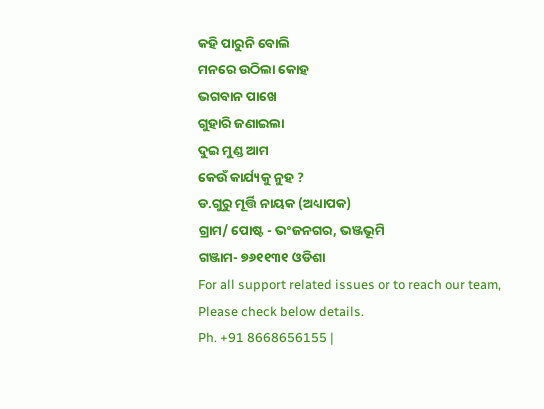କହି ପାରୁନି ବୋଲି
ମନରେ ଉଠିଲା କୋହ
ଭଗବାନ ପାଖେ
ଗୁହାରି ଜଣାଇଲା
ଦୁଇ ମୁଣ୍ଡ ଆମ
କେଉଁ କାର୍ଯ୍ୟକୁ ନୁହ ?
ଡ.ଗୁରୁ ମୂର୍ତ୍ତି ନାୟକ (ଅଧ୍ୟାପକ)
ଗ୍ରାମ/ ପୋଷ୍ଟ - ଭଂଜନଗର, ଭଞ୍ଜଭୂମି
ଗଞ୍ଜାମ- ୭୬୧୧୩୧ ଓଡିଶା
For all support related issues or to reach our team, Please check below details.
Ph. +91 8668656155 |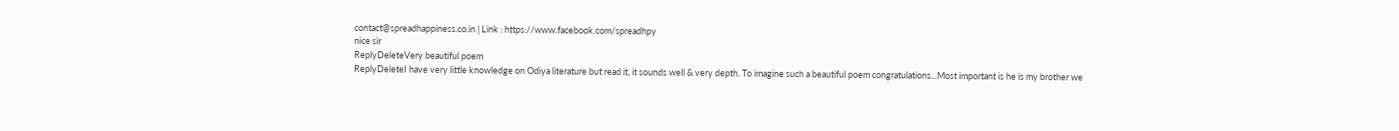contact@spreadhappiness.co.in | Link : https://www.facebook.com/spreadhpy
nice sir
ReplyDeleteVery beautiful poem
ReplyDeleteI have very little knowledge on Odiya literature but read it, it sounds well & very depth. To imagine such a beautiful poem congratulations...Most important is he is my brother we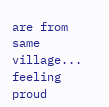are from same village... feeling proud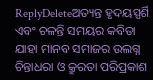ReplyDeleteଅତ୍ୟନ୍ତ ହୃଦୟସ୍ପର୍ଶି ଏବଂ ଚଳନ୍ତି ସମୟର କବିତା ଯାହା ମାନବ ସମାଜର ଉଲଗ୍ନ ଚିନ୍ତାଧରା ଓ କ୍ରୁରତା ପରିପ୍ରକାଶ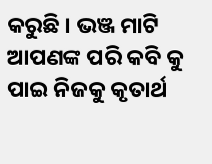କରୁଛି । ଭଞ୍ଜ ମାଟି ଆପଣଙ୍କ ପରି କବି କୁ ପାଇ ନିଜକୁ କୃତାର୍ଥ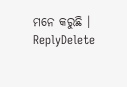ମନେ କରୁଛି ।
ReplyDelete